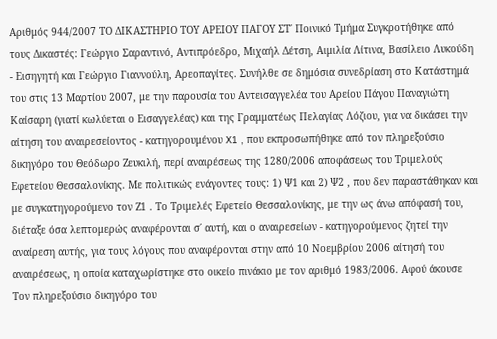Αριθμός 944/2007 ΤΟ ΔΙΚΑΣΤΗΡΙΟ ΤΟΥ ΑΡΕΙΟΥ ΠΑΓΟΥ ΣΤ΄ Ποινικό Τμήμα Συγκροτήθηκε από τους Δικαστές: Γεώργιο Σαραντινό, Αντιπρόεδρο, Μιχαήλ Δέτση, Αιμιλία Λίτινα, Βασίλειο Λυκούδη - Εισηγητή και Γεώργιο Γιαννούλη, Αρεοπαγίτες. Συνήλθε σε δημόσια συνεδρίαση στο Κατάστημά του στις 13 Μαρτίου 2007, με την παρουσία του Αντεισαγγελέα του Αρείου Πάγου Παναγιώτη Καίσαρη (γιατί κωλύεται ο Εισαγγελέας) και της Γραμματέως Πελαγίας Λόζιου, για να δικάσει την αίτηση του αναιρεσείοντος - κατηγορουμένου X1 , που εκπροσωπήθηκε από τον πληρεξούσιο δικηγόρο του Θεόδωρο Ζευκιλή, περί αναιρέσεως της 1280/2006 αποφάσεως του Τριμελούς Εφετείου Θεσσαλονίκης. Με πολιτικώς ενάγοντες τους: 1) Ψ1 και 2) Ψ2 , που δεν παραστάθηκαν και με συγκατηγορούμενο τον Ζ1 . Το Τριμελές Εφετείο Θεσσαλονίκης, με την ως άνω απόφασή του, διέταξε όσα λεπτομερώς αναφέρονται σ΄ αυτή, και ο αναιρεσείων - κατηγορούμενος ζητεί την αναίρεση αυτής, για τους λόγους που αναφέρονται στην από 10 Νοεμβρίου 2006 αίτησή του αναιρέσεως, η οποία καταχωρίστηκε στο οικείο πινάκιο με τον αριθμό 1983/2006. Αφού άκουσε Τον πληρεξούσιο δικηγόρο του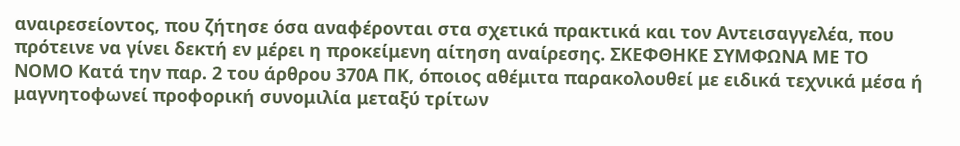αναιρεσείοντος, που ζήτησε όσα αναφέρονται στα σχετικά πρακτικά και τον Αντεισαγγελέα, που πρότεινε να γίνει δεκτή εν μέρει η προκείμενη αίτηση αναίρεσης. ΣΚΕΦΘΗΚΕ ΣΥΜΦΩΝΑ ΜΕ ΤΟ ΝΟΜΟ Kατά την παρ. 2 του άρθρου 370Α ΠΚ, όποιος αθέμιτα παρακολουθεί με ειδικά τεχνικά μέσα ή μαγνητοφωνεί προφορική συνομιλία μεταξύ τρίτων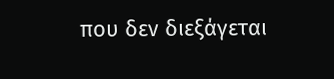που δεν διεξάγεται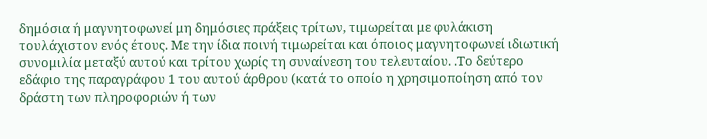δημόσια ή μαγνητοφωνεί μη δημόσιες πράξεις τρίτων, τιμωρείται με φυλάκιση τουλάχιστον ενός έτους. Με την ίδια ποινή τιμωρείται και όποιος μαγνητοφωνεί ιδιωτική συνομιλία μεταξύ αυτού και τρίτου χωρίς τη συναίνεση του τελευταίου. .Το δεύτερο εδάφιο της παραγράφου 1 του αυτού άρθρου (κατά το οποίο η χρησιμοποίηση από τον δράστη των πληροφοριών ή των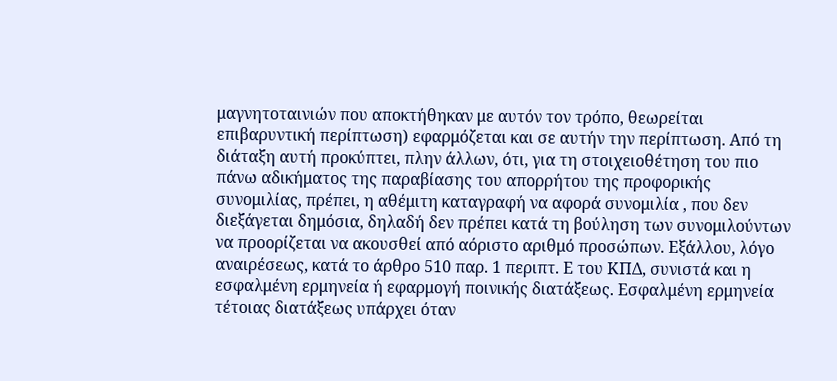μαγνητοταινιών που αποκτήθηκαν με αυτόν τον τρόπο, θεωρείται επιβαρυντική περίπτωση) εφαρμόζεται και σε αυτήν την περίπτωση. Από τη διάταξη αυτή προκύπτει, πλην άλλων, ότι, για τη στοιχειοθέτηση του πιο πάνω αδικήματος της παραβίασης του απορρήτου της προφορικής συνομιλίας, πρέπει, η αθέμιτη καταγραφή να αφορά συνομιλία , που δεν διεξάγεται δημόσια, δηλαδή δεν πρέπει κατά τη βούληση των συνομιλούντων να προορίζεται να ακουσθεί από αόριστο αριθμό προσώπων. Εξάλλου, λόγο αναιρέσεως, κατά το άρθρο 510 παρ. 1 περιπτ. Ε του ΚΠΔ, συνιστά και η εσφαλμένη ερμηνεία ή εφαρμογή ποινικής διατάξεως. Εσφαλμένη ερμηνεία τέτοιας διατάξεως υπάρχει όταν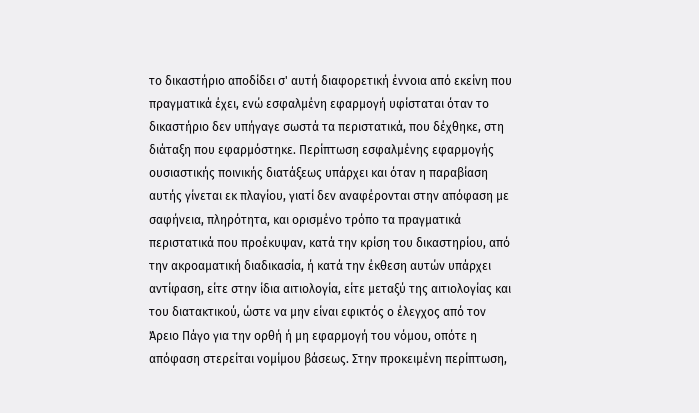το δικαστήριο αποδίδει σ' αυτή διαφορετική έννοια από εκείνη που πραγματικά έχει, ενώ εσφαλμένη εφαρμογή υφίσταται όταν το δικαστήριο δεν υπήγαγε σωστά τα περιστατικά, που δέχθηκε, στη διάταξη που εφαρμόστηκε. Περίπτωση εσφαλμένης εφαρμογής ουσιαστικής ποινικής διατάξεως υπάρχει και όταν η παραβίαση αυτής γίνεται εκ πλαγίου, γιατί δεν αναφέρονται στην απόφαση με σαφήνεια, πληρότητα, και ορισμένο τρόπο τα πραγματικά περιστατικά που προέκυψαν, κατά την κρίση του δικαστηρίου, από την ακροαματική διαδικασία, ή κατά την έκθεση αυτών υπάρχει αντίφαση, είτε στην ίδια αιτιολογία, είτε μεταξύ της αιτιολογίας και του διατακτικού, ώστε να μην είναι εφικτός ο έλεγχος από τον Άρειο Πάγο για την ορθή ή μη εφαρμογή του νόμου, οπότε η απόφαση στερείται νομίμου βάσεως. Στην προκειμένη περίπτωση,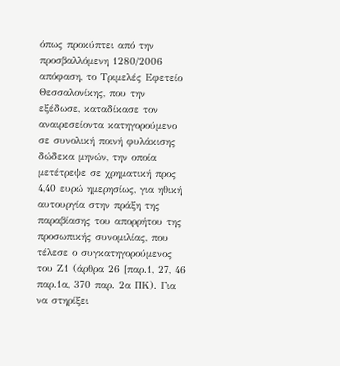όπως προκύπτει από την προσβαλλόμενη 1280/2006 απόφαση, το Τριμελές Εφετείο Θεσσαλονίκης, που την εξέδωσε, καταδίκασε τον αναιρεσείοντα κατηγορούμενο σε συνολική ποινή φυλάκισης δώδεκα μηνών, την οποία μετέτρεψε σε χρηματική προς 4,40 ευρώ ημερησίως, για ηθική αυτουργία στην πράξη της παραβίασης του απορρήτου της προσωπικής συνομιλίας, που τέλεσε ο συγκατηγορούμενος του Ζ1 (άρθρα 26 [παρ.1, 27, 46 παρ.1α, 370 παρ. 2α ΠΚ). Για να στηρίξει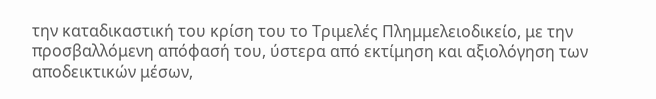την καταδικαστική του κρίση του το Τριμελές Πλημμελειοδικείο, με την προσβαλλόμενη απόφασή του, ύστερα από εκτίμηση και αξιολόγηση των αποδεικτικών μέσων,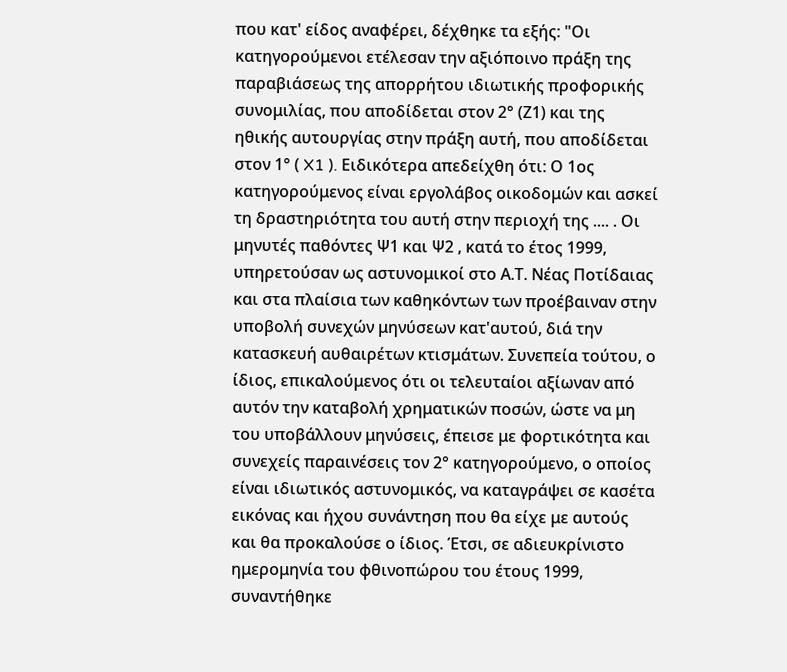που κατ' είδος αναφέρει, δέχθηκε τα εξής: "Οι κατηγορούμενοι ετέλεσαν την αξιόποινο πράξη της παραβιάσεως της απορρήτου ιδιωτικής προφορικής συνομιλίας, που αποδίδεται στον 2° (Ζ1) και της ηθικής αυτουργίας στην πράξη αυτή, που αποδίδεται στον 1° ( X1 ). Ειδικότερα απεδείχθη ότι: Ο 1ος κατηγορούμενος είναι εργολάβος οικοδομών και ασκεί τη δραστηριότητα του αυτή στην περιοχή της .... . Οι μηνυτές παθόντες Ψ1 και Ψ2 , κατά το έτος 1999, υπηρετούσαν ως αστυνομικοί στο Α.Τ. Νέας Ποτίδαιας και στα πλαίσια των καθηκόντων των προέβαιναν στην υποβολή συνεχών μηνύσεων κατ'αυτού, διά την κατασκευή αυθαιρέτων κτισμάτων. Συνεπεία τούτου, ο ίδιος, επικαλούμενος ότι οι τελευταίοι αξίωναν από αυτόν την καταβολή χρηματικών ποσών, ώστε να μη του υποβάλλουν μηνύσεις, έπεισε με φορτικότητα και συνεχείς παραινέσεις τον 2° κατηγορούμενο, ο οποίος είναι ιδιωτικός αστυνομικός, να καταγράψει σε κασέτα εικόνας και ήχου συνάντηση που θα είχε με αυτούς και θα προκαλούσε ο ίδιος. Έτσι, σε αδιευκρίνιστο ημερομηνία του φθινοπώρου του έτους 1999, συναντήθηκε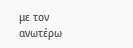με τον ανωτέρω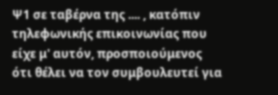Ψ1 σε ταβέρνα της .... , κατόπιν τηλεφωνικής επικοινωνίας που είχε μ' αυτόν, προσποιούμενος ότι θέλει να τον συμβουλευτεί για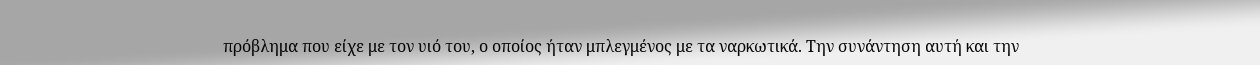πρόβλημα που είχε με τον υιό του, ο οποίος ήταν μπλεγμένος με τα ναρκωτικά. Την συνάντηση αυτή και την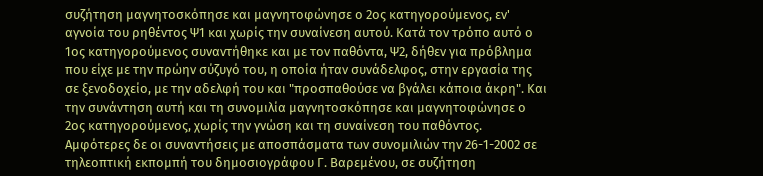συζήτηση μαγνητοσκόπησε και μαγνητοφώνησε ο 2ος κατηγορούμενος, εν' αγνοία του ρηθέντος Ψ1 και χωρίς την συναίνεση αυτού. Κατά τον τρόπο αυτό ο 1ος κατηγορούμενος συναντήθηκε και με τον παθόντα, Ψ2, δήθεν για πρόβλημα που είχε με την πρώην σύζυγό του, η οποία ήταν συνάδελφος, στην εργασία της σε ξενοδοχείο, με την αδελφή του και "προσπαθούσε να βγάλει κάποια άκρη". Και την συνάντηση αυτή και τη συνομιλία μαγνητοσκόπησε και μαγνητοφώνησε ο 2ος κατηγορούμενος, χωρίς την γνώση και τη συναίνεση του παθόντος. Αμφότερες δε οι συναντήσεις με αποσπάσματα των συνομιλιών την 26-1-2002 σε τηλεοπτική εκπομπή του δημοσιογράφου Γ. Βαρεμένου, σε συζήτηση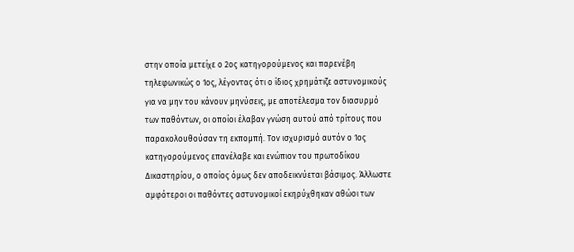στην οποία μετείχε ο 2ος κατηγορούμενος και παρενέβη τηλεφωνικώς ο 1ος, λέγοντας ότι ο ίδιος χρημάτιζε αστυνομικούς για να μην του κάνουν μηνύσεις, με αποτέλεσμα τον διασυρμό των παθόντων, οι οποίοι έλαβαν γνώση αυτού από τρίτους που παρακολουθούσαν τη εκπομπή. Τον ισχυρισμό αυτόν ο 1ος κατηγορούμενος επανέλαβε και ενώπιον του πρωτοδίκου Δικαστηρίου, ο οποίος όμως δεν αποδεικνύεται βάσιμος. Άλλωστε αμφότεροι οι παθόντες αστυνομικοί εκηρύχθηκαν αθώοι των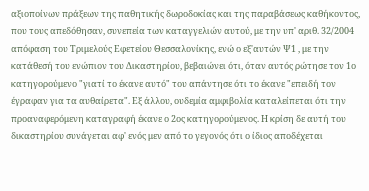αξιοποίνων πράξεων της παθητικής δωροδοκίας και της παραβάσεως καθήκοντος, που τους απεδόθησαν, συνεπεία των καταγγελιών αυτού, με την υπ' αριθ. 32/2004 απόφαση του Τριμελούς Εφετείου Θεσσαλονίκης, ενώ ο εξ'αυτών Ψ1 , με την κατάθεσή του ενώπιον του Δικαστηρίου, βεβαιώνει ότι, όταν αυτός ρώτησε τον 1ο κατηγορούμενο "γιατί το έκανε αυτό" του απάντησε ότι το έκανε "επειδή τον έγραφαν για τα αυθαίρετα". Εξ άλλου, ουδεμία αμφιβολία καταλείπεται ότι την προαναφερόμενη καταγραφή έκανε ο 2ος κατηγορούμενος. Η κρίση δε αυτή του δικαστηρίου συνάγεται αφ' ενός μεν από το γεγονός ότι ο ίδιος αποδέχεται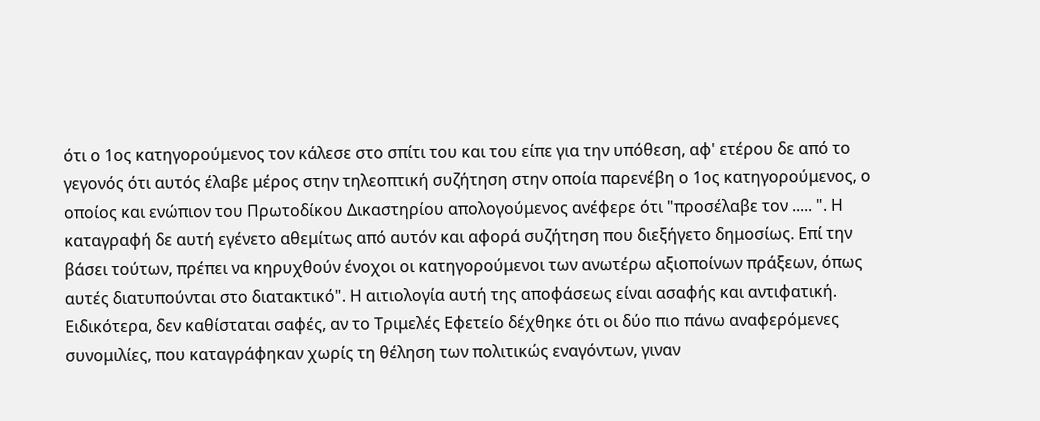ότι ο 1ος κατηγορούμενος τον κάλεσε στο σπίτι του και του είπε για την υπόθεση, αφ' ετέρου δε από το γεγονός ότι αυτός έλαβε μέρος στην τηλεοπτική συζήτηση στην οποία παρενέβη ο 1ος κατηγορούμενος, ο οποίος και ενώπιον του Πρωτοδίκου Δικαστηρίου απολογούμενος ανέφερε ότι "προσέλαβε τον ..... ". Η καταγραφή δε αυτή εγένετο αθεμίτως από αυτόν και αφορά συζήτηση που διεξήγετο δημοσίως. Επί την βάσει τούτων, πρέπει να κηρυχθούν ένοχοι οι κατηγορούμενοι των ανωτέρω αξιοποίνων πράξεων, όπως αυτές διατυπούνται στο διατακτικό". Η αιτιολογία αυτή της αποφάσεως είναι ασαφής και αντιφατική. Ειδικότερα, δεν καθίσταται σαφές, αν το Τριμελές Εφετείο δέχθηκε ότι οι δύο πιο πάνω αναφερόμενες συνομιλίες, που καταγράφηκαν χωρίς τη θέληση των πολιτικώς εναγόντων, γιναν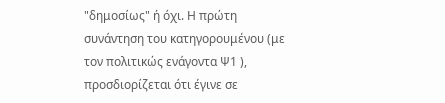"δημοσίως" ή όχι. Η πρώτη συνάντηση του κατηγορουμένου (με τον πολιτικώς ενάγοντα Ψ1 ), προσδιορίζεται ότι έγινε σε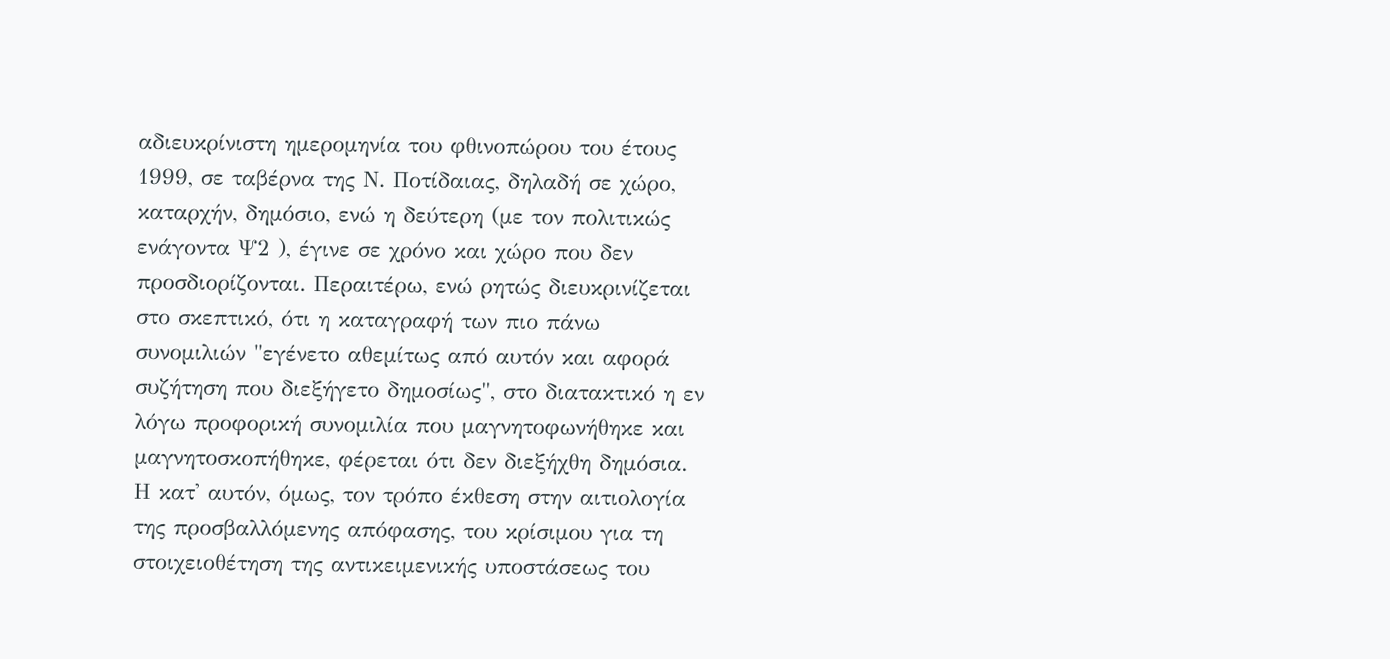αδιευκρίνιστη ημερομηνία του φθινοπώρου του έτους 1999, σε ταβέρνα της Ν. Ποτίδαιας, δηλαδή σε χώρο, καταρχήν, δημόσιο, ενώ η δεύτερη (με τον πολιτικώς ενάγοντα Ψ2 ), έγινε σε χρόνο και χώρο που δεν προσδιορίζονται. Περαιτέρω, ενώ ρητώς διευκρινίζεται στο σκεπτικό, ότι η καταγραφή των πιο πάνω συνομιλιών "εγένετο αθεμίτως από αυτόν και αφορά συζήτηση που διεξήγετο δημοσίως", στο διατακτικό η εν λόγω προφορική συνομιλία που μαγνητοφωνήθηκε και μαγνητοσκοπήθηκε, φέρεται ότι δεν διεξήχθη δημόσια. Η κατ' αυτόν, όμως, τον τρόπο έκθεση στην αιτιολογία της προσβαλλόμενης απόφασης, του κρίσιμου για τη στοιχειοθέτηση της αντικειμενικής υποστάσεως του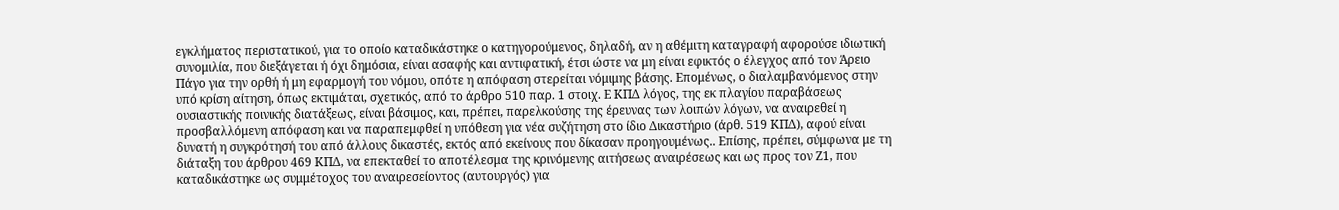εγκλήματος περιστατικού, για το οποίο καταδικάστηκε ο κατηγορούμενος, δηλαδή, αν η αθέμιτη καταγραφή αφορούσε ιδιωτική συνομιλία, που διεξάγεται ή όχι δημόσια, είναι ασαφής και αντιφατική, έτσι ώστε να μη είναι εφικτός ο έλεγχος από τον Άρειο Πάγο για την ορθή ή μη εφαρμογή του νόμου, οπότε η απόφαση στερείται νόμιμης βάσης. Επομένως, ο διαλαμβανόμενος στην υπό κρίση αίτηση, όπως εκτιμάται, σχετικός, από το άρθρο 510 παρ. 1 στοιχ. Ε ΚΠΔ λόγος, της εκ πλαγίου παραβάσεως ουσιαστικής ποινικής διατάξεως, είναι βάσιμος, και, πρέπει, παρελκούσης της έρευνας των λοιπών λόγων, να αναιρεθεί η προσβαλλόμενη απόφαση και να παραπεμφθεί η υπόθεση για νέα συζήτηση στο ίδιο Δικαστήριο (άρθ. 519 ΚΠΔ), αφού είναι δυνατή η συγκρότησή του από άλλους δικαστές, εκτός από εκείνους που δίκασαν προηγουμένως.. Επίσης, πρέπει, σύμφωνα με τη διάταξη του άρθρου 469 ΚΠΔ, να επεκταθεί το αποτέλεσμα της κρινόμενης αιτήσεως αναιρέσεως και ως προς τον Ζ1, που καταδικάστηκε ως συμμέτοχος του αναιρεσείοντος (αυτουργός) για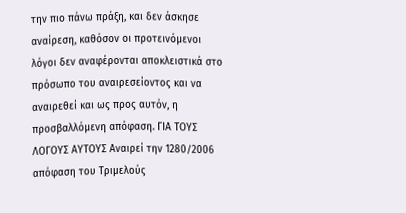την πιο πάνω πράξη, και δεν άσκησε αναίρεση, καθόσον οι προτεινόμενοι λόγοι δεν αναφέρονται αποκλειστικά στο πρόσωπο του αναιρεσείοντος και να αναιρεθεί και ως προς αυτόν, η προσβαλλόμενη απόφαση. ΓΙΑ ΤΟΥΣ ΛΟΓΟΥΣ ΑΥΤΟΥΣ Αναιρεί την 1280/2006 απόφαση του Τριμελούς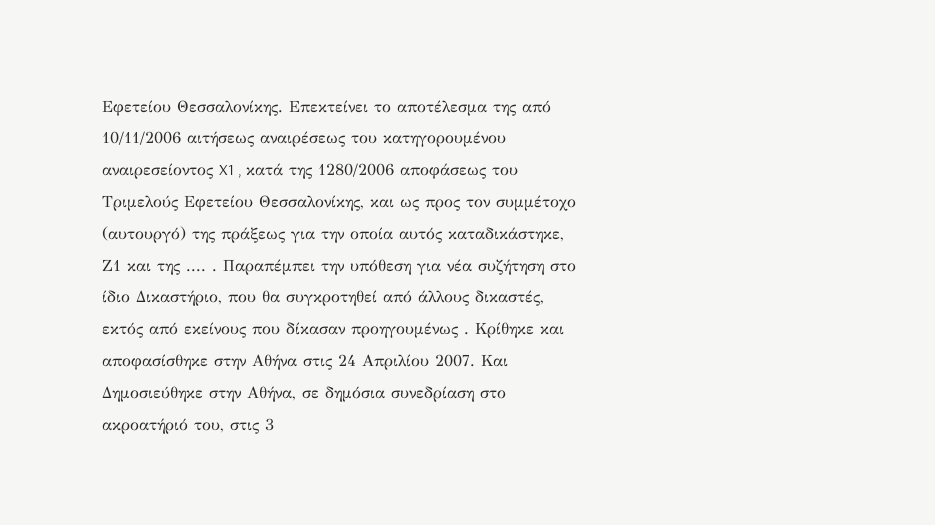Εφετείου Θεσσαλονίκης. Επεκτείνει το αποτέλεσμα της από 10/11/2006 αιτήσεως αναιρέσεως του κατηγορουμένου αναιρεσείοντος X1 , κατά της 1280/2006 αποφάσεως του Τριμελούς Εφετείου Θεσσαλονίκης, και ως προς τον συμμέτοχο (αυτουργό) της πράξεως για την οποία αυτός καταδικάστηκε, Ζ1 και της .... . Παραπέμπει την υπόθεση για νέα συζήτηση στο ίδιο Δικαστήριο, που θα συγκροτηθεί από άλλους δικαστές, εκτός από εκείνους που δίκασαν προηγουμένως . Κρίθηκε και αποφασίσθηκε στην Αθήνα στις 24 Απριλίου 2007. Και Δημοσιεύθηκε στην Αθήνα, σε δημόσια συνεδρίαση στο ακροατήριό του, στις 3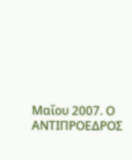Μαΐου 2007. Ο ΑΝΤΙΠΡΟΕΔΡΟΣ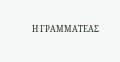Η ΓΡΑΜΜΑΤΕΑΣ